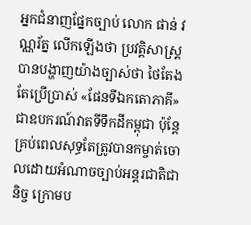អ្នកជំនាញផ្នែកច្បាប់ លោក ផាន់ វណ្ណរ័ត្ន លើកឡើងថា ប្រវត្តិសាស្ត្របានបង្ហាញយ៉ាងច្បាស់ថា ថៃតែងតែប្រើប្រាស់ «ផែនទីឯកតោភាគី» ជាឧបករណ៍វាតទីទឹកដីកម្ពុជា ប៉ុន្តែគ្រប់ពេលសុទ្ធតែត្រូវបានកម្ចាត់ចោលដោយអំណាចច្បាប់អន្តរជាតិជានិច្ច ក្រោមប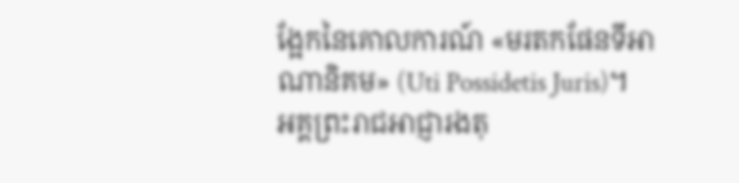ង្អែកនៃគោលការណ៍ «មរតកផែនទីអាណានិគម» (Uti Possidetis Juris)។
អគ្គព្រះរាជអាជ្ញារងតុ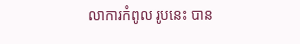លាការកំពូល រូបនេះ បាន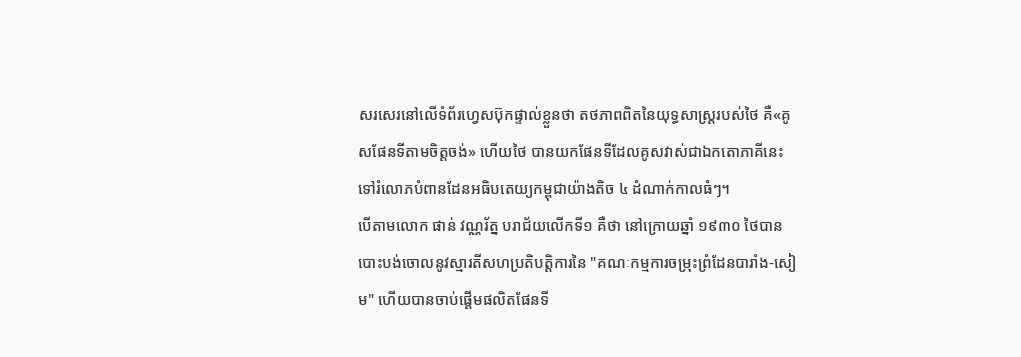សរសេរនៅលើទំព័រហ្វេសប៊ុកផ្ទាល់ខ្លួនថា តថភាពពិតនៃយុទ្ធសាស្ត្ររបស់ថៃ គឺ«គូសផែនទីតាមចិត្តចង់» ហើយថៃ បានយកផែនទីដែលគូសវាស់ជាឯកតោភាគីនេះ ទៅរំលោភបំពានដែនអធិបតេយ្យកម្ពុជាយ៉ាងតិច ៤ ដំណាក់កាលធំៗ។
បើតាមលោក ផាន់ វណ្ណរ័ត្ន បរាជ័យលើកទី១ គឺថា នៅក្រោយឆ្នាំ ១៩៣០ ថៃបានបោះបង់ចោលនូវស្មារតីសហប្រតិបត្តិការនៃ "គណៈកម្មការចម្រុះព្រំដែនបារាំង-សៀម" ហើយបានចាប់ផ្តើមផលិតផែនទី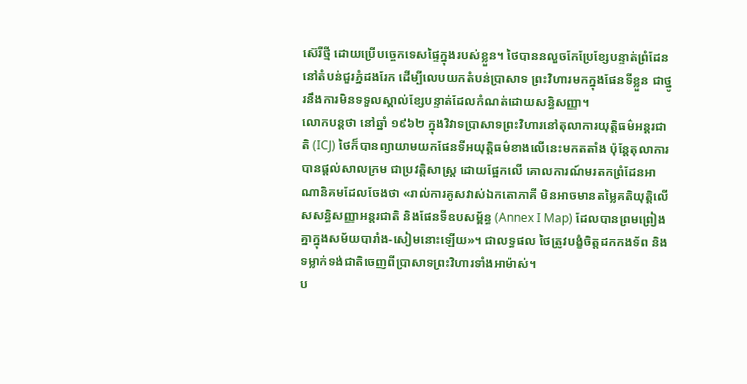ស៊េរីថ្មី ដោយប្រើបច្ចេកទេសផ្ទៃក្នុងរបស់ខ្លួន។ ថៃបាននលួចកែប្រែខ្សែបន្ទាត់ព្រំដែននៅតំបន់ជួរភ្នំដងរែក ដើម្បីលេបយកតំបន់ប្រាសាទ ព្រះវិហារមកក្នុងផែនទីខ្លួន ជាថ្នូរនឹងការមិនទទួលស្គាល់ខ្សែបន្ទាត់ដែលកំណត់ដោយសន្ធិសញ្ញា។
លោកបន្តថា នៅឆ្នាំ ១៩៦២ ក្នុងវិវាទប្រាសាទព្រះវិហារនៅតុលាការយុត្តិធម៌អន្តរជាតិ (ICJ) ថៃក៏បានព្យាយាមយកផែនទីអយុត្តិធម៌ខាងលើនេះមកតតាំង ប៉ុន្តែតុលាការបានផ្តល់សាលក្រម ជាប្រវត្តិសាស្ត្រ ដោយផ្អែកលើ គោលការណ៍មរតកព្រំដែនអាណានិគមដែលចែងថា «រាល់ការគូសវាស់ឯកតោភាគី មិនអាចមានតម្លៃគតិយុត្តិលើសសន្ធិសញ្ញាអន្តរជាតិ និងផែនទីឧបសម្ព័ន្ធ (Annex I Map) ដែលបានព្រមព្រៀងគ្នាក្នុងសម័យបារាំង-សៀមនោះឡើយ»។ ជាលទ្ធផល ថៃត្រូវបង្ខំចិត្តដកកងទ័ព និងទម្លាក់ទង់ជាតិចេញពីប្រាសាទព្រះវិហារទាំងអាម៉ាស់។
ប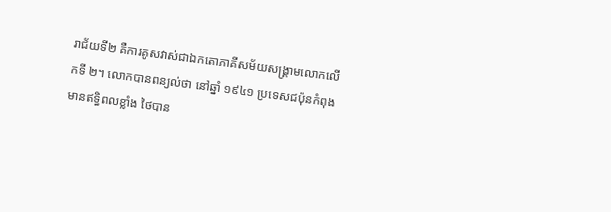រាជ័យទី២ គឺការគូសវាស់ជាឯកតោភាគីសម័យសង្គ្រាមលោកលើកទី ២។ លោកបានពន្យល់ថា នៅឆ្នាំ ១៩៤១ ប្រទេសជប៉ុនកំពុងមានឥទ្ធិពលខ្លាំង ថៃបាន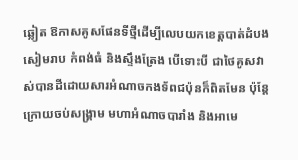ឆ្លៀត ឱកាសគូសផែនទីថ្មីដើម្បីលេបយកខេត្តបាត់ដំបង សៀមរាប កំពង់ធំ និងស្ទឹងត្រែង បើទោះបី ជាថៃគូសវាស់បានដីដោយសារអំណាចកងទ័ពជប៉ុនក៏ពិតមែន ប៉ុន្តែក្រោយចប់សង្គ្រាម មហាអំណាចបារាំង និងអាមេ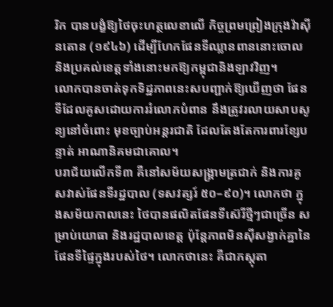រិក បានបង្ខំឱ្យថៃចុះហត្ថលេខាលើ កិច្ចព្រមព្រៀងក្រុងវ៉ាស៊ីនតោន (១៩៤៦) ដើម្បីហែកផែនទីឈ្លានពាននោះចោល និងប្រគល់ខេត្តទាំងនោះមកឱ្យកម្ពុជានិងឡាវវិញ។
លោកបានចាត់ទុកទិដ្ឋភាពនេះសបញ្ជាក់ឱ្យឃើញថា ផែនទីដែលគូសដោយការរំលោភបំពាន នឹងត្រូវរលាយសាបសូន្យនៅចំពោះ មុខច្បាប់អន្តរជាតិ ដែលតែងតែការពារខ្សែបន្ទាត់ អាណានិគមជាគោល។
បរាជ័យលើកទី៣ គឺនៅសម័យសង្គ្រាមត្រជាក់ និងការគូសវាស់ផែនទីរដ្ឋបាល (ទសវត្សរ៍ ៥០–៩០)។ លោកថា ក្នុងសម័យកាលនេះ ថៃបានផលិតផែនទីស៊េរីថ្មីៗជាច្រើន សម្រាប់យោធា និងរដ្ឋបាលខេត្ត ប៉ុន្តែភាពមិនស៊ីសង្វាក់គ្នានៃផែនទីផ្ទៃក្នុងរបស់ថៃ។ លោកថានេះ គឺជាភស្តុតា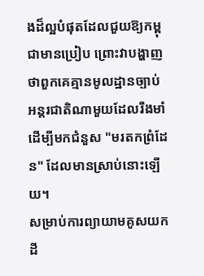ងដ៏ល្អបំផុតដែលជួយឱ្យកម្ពុជាមានប្រៀប ព្រោះវាបង្ហាញថាពួកគេគ្មានមូលដ្ឋានច្បាប់ អន្តរជាតិណាមួយដែលរឹងមាំដើម្បីមកជំនួស "មរតកព្រំដែន" ដែលមានស្រាប់នោះឡើយ។
សម្រាប់ការព្យាយាមគូសយកដី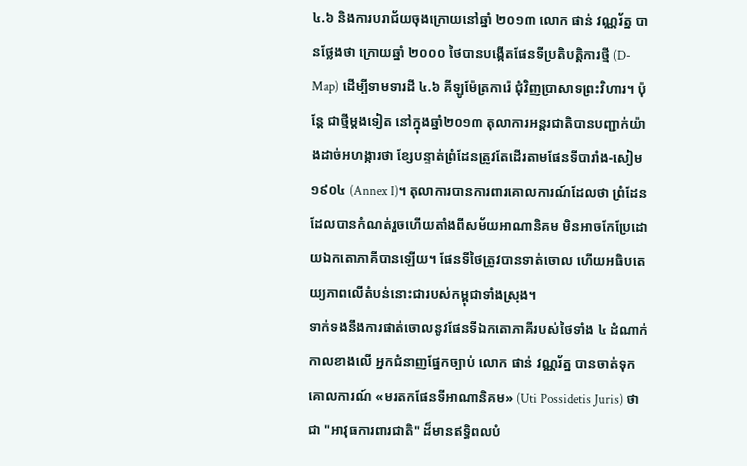៤.៦ និងការបរាជ័យចុងក្រោយនៅឆ្នាំ ២០១៣ លោក ផាន់ វណ្ណរ័ត្ន បានថ្លែងថា ក្រោយឆ្នាំ ២០០០ ថៃបានបង្កើតផែនទីប្រតិបត្តិការថ្មី (D-Map) ដើម្បីទាមទារដី ៤.៦ គីឡូម៉ែត្រការ៉េ ជុំវិញប្រាសាទព្រះវិហារ។ ប៉ុន្តែ ជាថ្មីម្តងទៀត នៅក្នុងឆ្នាំ២០១៣ តុលាការអន្តរជាតិបានបញ្ជាក់យ៉ាងដាច់អហង្ការថា ខ្សែបន្ទាត់ព្រំដែនត្រូវតែដើរតាមផែនទីបារាំង-សៀម ១៩០៤ (Annex I)។ តុលាការបានការពារគោលការណ៍ដែលថា ព្រំដែនដែលបានកំណត់រួចហើយតាំងពីសម័យអាណានិគម មិនអាចកែប្រែដោយឯកតោភាគីបានឡើយ។ ផែនទីថៃត្រូវបានទាត់ចោល ហើយអធិបតេយ្យភាពលើតំបន់នោះជារបស់កម្ពុជាទាំងស្រុង។
ទាក់ទងនឹងការផាត់ចោលនូវផែនទីឯកតោភាគីរបស់ថៃទាំង ៤ ដំណាក់កាលខាងលើ អ្នកជំនាញផ្នែកច្បាប់ លោក ផាន់ វណ្ណរ័ត្ន បានចាត់ទុកគោលការណ៍ «មរតកផែនទីអាណានិគម» (Uti Possidetis Juris) ថាជា "អាវុធការពារជាតិ" ដ៏មានឥទ្ធិពលបំ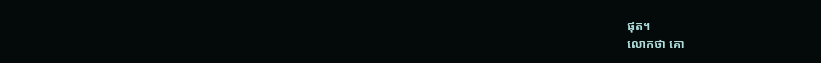ផុត។
លោកថា គោ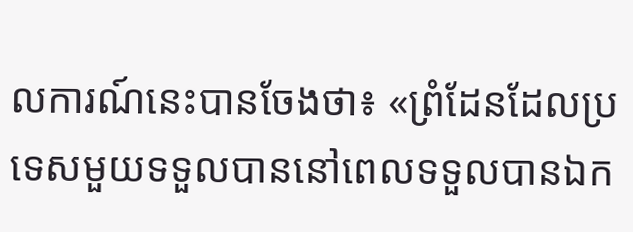លការណ៍នេះបានចែងថា៖ «ព្រំដែនដែលប្រទេសមួយទទួលបាននៅពេលទទួលបានឯក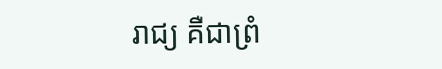រាជ្យ គឺជាព្រំ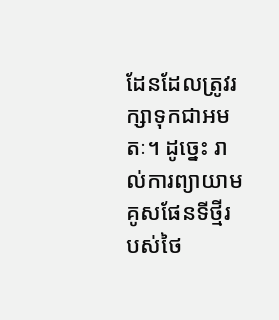ដែនដែលត្រូវរក្សាទុកជាអមតៈ។ ដូច្នេះ រាល់ការព្យាយាមគូសផែនទីថ្មីរបស់ថៃ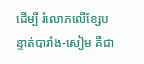ដើម្បី រំលោភលើខ្សែបន្ទាត់បារាំង-សៀម គឺជា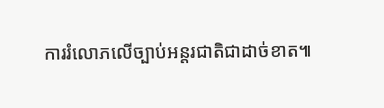ការរំលោភលើច្បាប់អន្តរជាតិជាដាច់ខាត៕